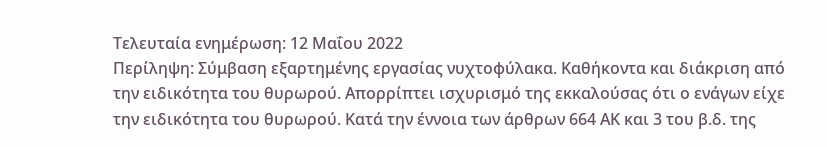Τελευταία ενημέρωση: 12 Μαΐου 2022
Περίληψη: Σύμβαση εξαρτημένης εργασίας νυχτοφύλακα. Καθήκοντα και διάκριση από την ειδικότητα του θυρωρού. Απορρίπτει ισχυρισμό της εκκαλούσας ότι ο ενάγων είχε την ειδικότητα του θυρωρού. Κατά την έννοια των άρθρων 664 ΑΚ και 3 του β.δ. της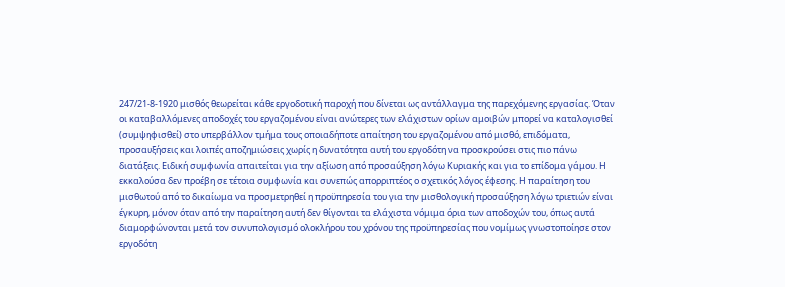247/21-8-1920 μισθός θεωρείται κάθε εργοδοτική παροχή που δίνεται ως αντάλλαγμα της παρεχόμενης εργασίας. Όταν οι καταβαλλόμενες αποδοχές του εργαζομένου είναι ανώτερες των ελάχιστων ορίων αμοιβών μπορεί να καταλογισθεί (συμψηφισθεί) στο υπερβάλλον τμήμα τους οποιαδήποτε απαίτηση του εργαζομένου από μισθό, επιδόματα, προσαυξήσεις και λοιπές αποζημιώσεις χωρίς η δυνατότητα αυτή του εργοδότη να προσκρούσει στις πιο πάνω διατάξεις. Ειδική συμφωνία απαιτείται για την αξίωση από προσαύξηση λόγω Κυριακής και για το επίδομα γάμου. Η εκκαλούσα δεν προέβη σε τέτοια συμφωνία και συνεπώς απορριπτέος ο σχετικός λόγος έφεσης. Η παραίτηση του μισθωτού από το δικαίωμα να προσμετρηθεί η προϋπηρεσία του για την μισθολογική προσαύξηση λόγω τριετιών είναι έγκυρη, μόνον όταν από την παραίτηση αυτή δεν θίγονται τα ελάχιστα νόμιμα όρια των αποδοχών του, όπως αυτά διαμορφώνονται μετά τον συνυπολογισμό ολοκλήρου του χρόνου της προϋπηρεσίας που νομίμως γνωστοποίησε στον εργοδότη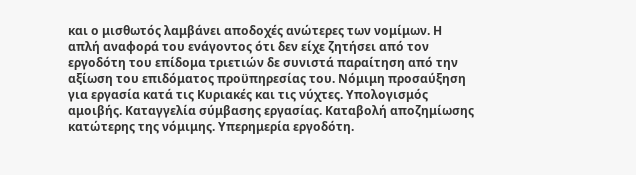και ο μισθωτός λαμβάνει αποδοχές ανώτερες των νομίμων. Η απλή αναφορά του ενάγοντος ότι δεν είχε ζητήσει από τον εργοδότη του επίδομα τριετιών δε συνιστά παραίτηση από την αξίωση του επιδόματος προϋπηρεσίας του. Νόμιμη προσαύξηση για εργασία κατά τις Κυριακές και τις νύχτες. Υπολογισμός αμοιβής. Καταγγελία σύμβασης εργασίας. Καταβολή αποζημίωσης κατώτερης της νόμιμης. Υπερημερία εργοδότη.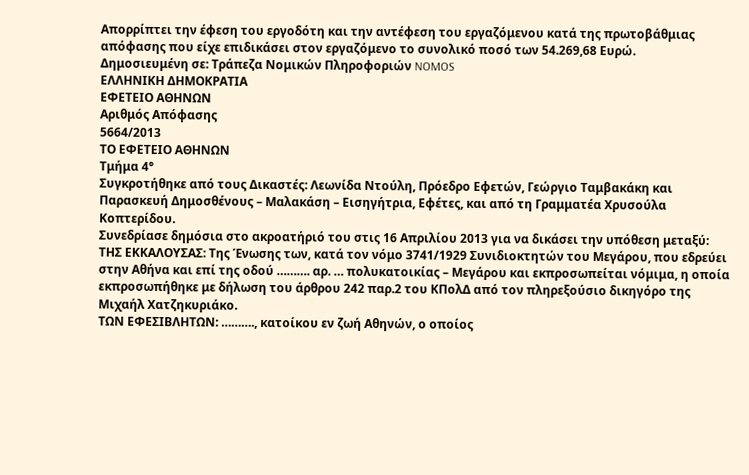Απορρίπτει την έφεση του εργοδότη και την αντέφεση του εργαζόμενου κατά της πρωτοβάθμιας απόφασης που είχε επιδικάσει στον εργαζόμενο το συνολικό ποσό των 54.269,68 Ευρώ.
Δημοσιευμένη σε: Τράπεζα Νομικών Πληροφοριών NOMOS
ΕΛΛΗΝΙΚΗ ΔΗΜΟΚΡΑΤΙΑ
ΕΦΕΤΕΙΟ ΑΘΗΝΩΝ
Αριθμός Απόφασης
5664/2013
ΤΟ ΕΦΕΤΕΙΟ ΑΘΗΝΩΝ
Τμήμα 4°
Συγκροτήθηκε από τους Δικαστές: Λεωνίδα Ντούλη, Πρόεδρο Εφετών, Γεώργιο Ταμβακάκη και Παρασκευή Δημοσθένους – Μαλακάση – Εισηγήτρια, Εφέτες, και από τη Γραμματέα Χρυσούλα Κοπτερίδου.
Συνεδρίασε δημόσια στο ακροατήριό του στις 16 Απριλίου 2013 για να δικάσει την υπόθεση μεταξύ:
ΤΗΣ ΕΚΚΑΛΟΥΣΑΣ: Της Ένωσης των, κατά τον νόμο 3741/1929 Συνιδιοκτητών του Μεγάρου, που εδρεύει στην Αθήνα και επί της οδού ………. αρ. … πολυκατοικίας – Μεγάρου και εκπροσωπείται νόμιμα, η οποία εκπροσωπήθηκε με δήλωση του άρθρου 242 παρ.2 του ΚΠολΔ από τον πληρεξούσιο δικηγόρο της Μιχαήλ Χατζηκυριάκο.
ΤΩΝ ΕΦΕΣΙΒΛΗΤΩΝ: ………., κατοίκου εν ζωή Αθηνών, ο οποίος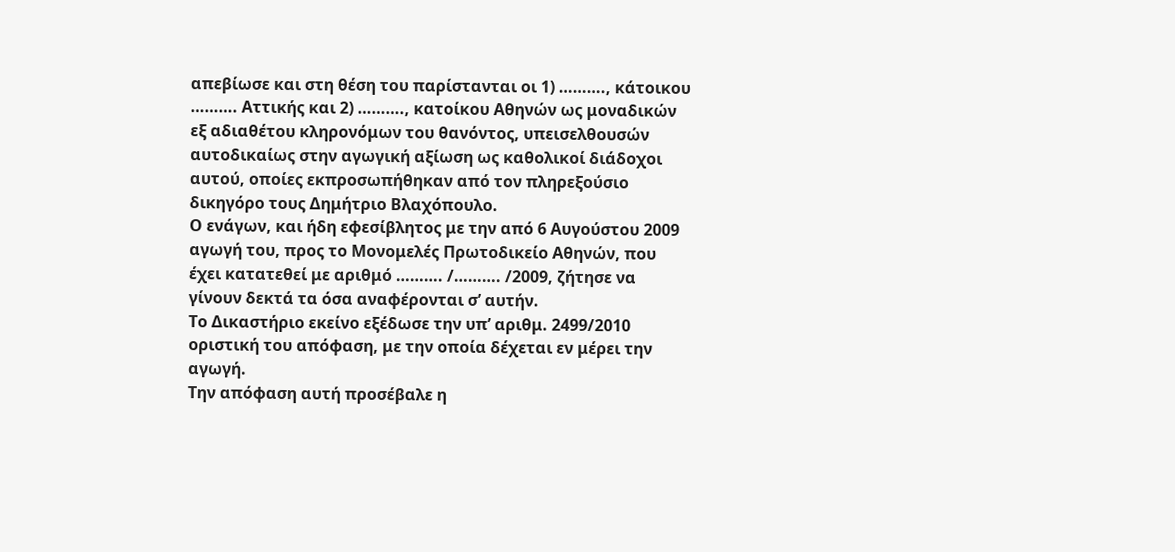απεβίωσε και στη θέση του παρίστανται οι 1) ………., κάτοικου ………. Αττικής και 2) ………., κατοίκου Αθηνών ως μοναδικών εξ αδιαθέτου κληρονόμων του θανόντος, υπεισελθουσών αυτοδικαίως στην αγωγική αξίωση ως καθολικοί διάδοχοι αυτού, οποίες εκπροσωπήθηκαν από τον πληρεξούσιο δικηγόρο τους Δημήτριο Βλαχόπουλο.
Ο ενάγων, και ήδη εφεσίβλητος με την από 6 Αυγούστου 2009 αγωγή του, προς το Μονομελές Πρωτοδικείο Αθηνών, που έχει κατατεθεί με αριθμό ………. /………. /2009, ζήτησε να γίνουν δεκτά τα όσα αναφέρονται σ’ αυτήν.
Το Δικαστήριο εκείνο εξέδωσε την υπ’ αριθμ. 2499/2010 οριστική του απόφαση, με την οποία δέχεται εν μέρει την αγωγή.
Την απόφαση αυτή προσέβαλε η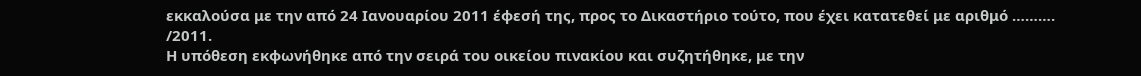εκκαλούσα με την από 24 Ιανουαρίου 2011 έφεσή της, προς το Δικαστήριο τούτο, που έχει κατατεθεί με αριθμό ………. /2011.
Η υπόθεση εκφωνήθηκε από την σειρά του οικείου πινακίου και συζητήθηκε, με την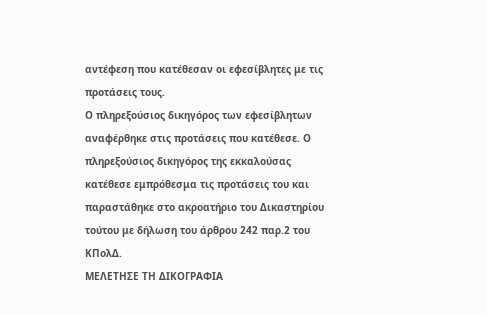αντέφεση που κατέθεσαν οι εφεσίβλητες με τις προτάσεις τους.
Ο πληρεξούσιος δικηγόρος των εφεσίβλητων αναφέρθηκε στις προτάσεις που κατέθεσε. Ο πληρεξούσιος δικηγόρος της εκκαλούσας κατέθεσε εμπρόθεσμα τις προτάσεις του και παραστάθηκε στο ακροατήριο του Δικαστηρίου τούτου με δήλωση του άρθρου 242 παρ.2 του ΚΠολΔ.
ΜΕΛΕΤΗΣΕ ΤΗ ΔΙΚΟΓΡΑΦΙΑ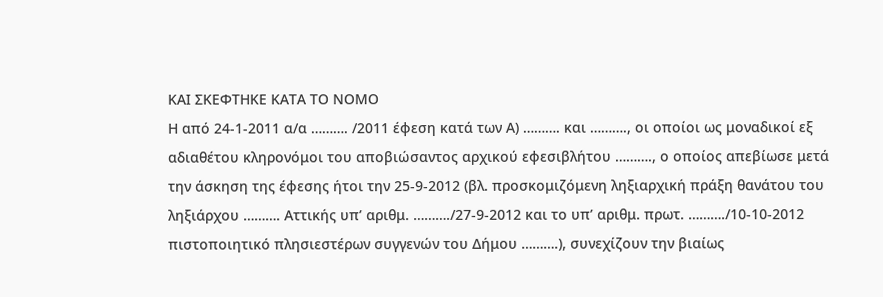ΚΑΙ ΣΚΕΦΤΗΚΕ ΚΑΤΑ ΤΟ ΝΟΜΟ
Η από 24-1-2011 α/α ………. /2011 έφεση κατά των Α) ………. και ………., οι οποίοι ως μοναδικοί εξ αδιαθέτου κληρονόμοι του αποβιώσαντος αρχικού εφεσιβλήτου ………., ο οποίος απεβίωσε μετά την άσκηση της έφεσης ήτοι την 25-9-2012 (βλ. προσκομιζόμενη ληξιαρχική πράξη θανάτου του ληξιάρχου ………. Αττικής υπ’ αριθμ. ………./27-9-2012 και το υπ’ αριθμ. πρωτ. ………./10-10-2012 πιστοποιητικό πλησιεστέρων συγγενών του Δήμου ……….), συνεχίζουν την βιαίως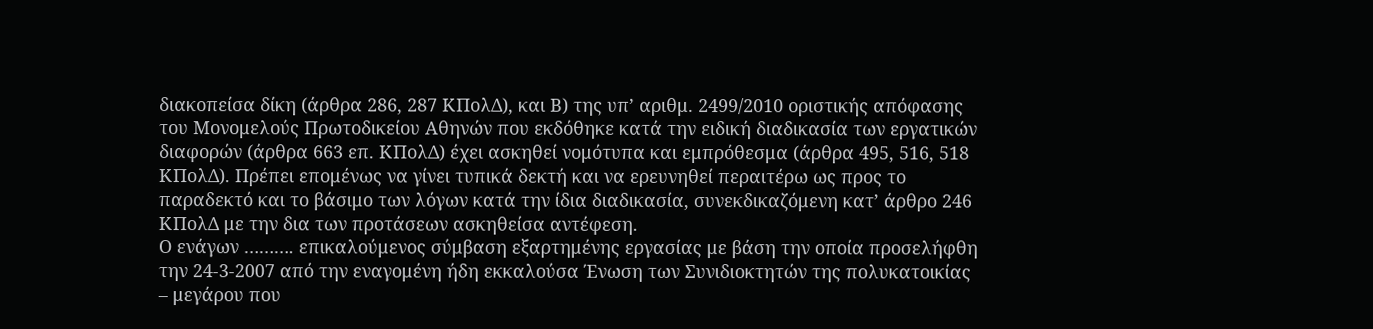διακοπείσα δίκη (άρθρα 286, 287 ΚΠολΔ), και Β) της υπ’ αριθμ. 2499/2010 οριστικής απόφασης του Μονομελούς Πρωτοδικείου Αθηνών που εκδόθηκε κατά την ειδική διαδικασία των εργατικών διαφορών (άρθρα 663 επ. ΚΠολΔ) έχει ασκηθεί νομότυπα και εμπρόθεσμα (άρθρα 495, 516, 518 ΚΠολΔ). Πρέπει επομένως να γίνει τυπικά δεκτή και να ερευνηθεί περαιτέρω ως προς το παραδεκτό και το βάσιμο των λόγων κατά την ίδια διαδικασία, συνεκδικαζόμενη κατ’ άρθρο 246 ΚΠολΔ με την δια των προτάσεων ασκηθείσα αντέφεση.
Ο ενάγων ………. επικαλούμενος σύμβαση εξαρτημένης εργασίας με βάση την οποία προσελήφθη την 24-3-2007 από την εναγομένη ήδη εκκαλούσα Ένωση των Συνιδιοκτητών της πολυκατοικίας – μεγάρου που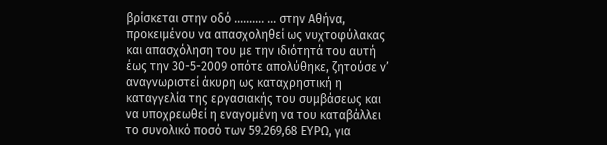βρίσκεται στην οδό ………. … στην Αθήνα, προκειμένου να απασχοληθεί ως νυχτοφύλακας και απασχόληση του με την ιδιότητά του αυτή έως την 30-5-2009 οπότε απολύθηκε, ζητούσε ν’ αναγνωριστεί άκυρη ως καταχρηστική η καταγγελία της εργασιακής του συμβάσεως και να υποχρεωθεί η εναγομένη να του καταβάλλει το συνολικό ποσό των 59.269,68 ΕΥΡΩ, για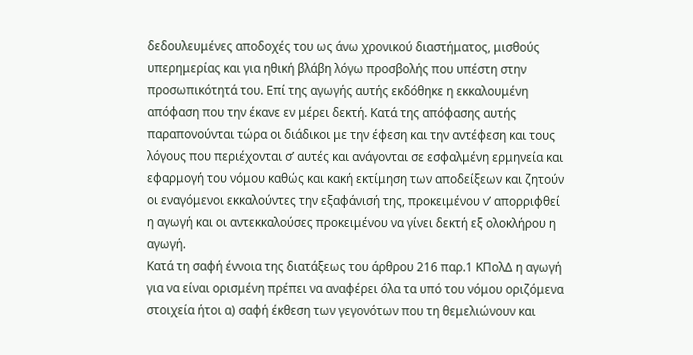δεδουλευμένες αποδοχές του ως άνω χρονικού διαστήματος, μισθούς υπερημερίας και για ηθική βλάβη λόγω προσβολής που υπέστη στην προσωπικότητά του. Επί της αγωγής αυτής εκδόθηκε η εκκαλουμένη απόφαση που την έκανε εν μέρει δεκτή. Κατά της απόφασης αυτής παραπονούνται τώρα οι διάδικοι με την έφεση και την αντέφεση και τους λόγους που περιέχονται σ’ αυτές και ανάγονται σε εσφαλμένη ερμηνεία και εφαρμογή του νόμου καθώς και κακή εκτίμηση των αποδείξεων και ζητούν οι εναγόμενοι εκκαλούντες την εξαφάνισή της, προκειμένου ν’ απορριφθεί η αγωγή και οι αντεκκαλούσες προκειμένου να γίνει δεκτή εξ ολοκλήρου η αγωγή.
Κατά τη σαφή έννοια της διατάξεως του άρθρου 216 παρ.1 ΚΠολΔ η αγωγή για να είναι ορισμένη πρέπει να αναφέρει όλα τα υπό του νόμου οριζόμενα στοιχεία ήτοι α) σαφή έκθεση των γεγονότων που τη θεμελιώνουν και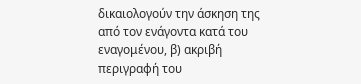δικαιολογούν την άσκηση της από τον ενάγοντα κατά του εναγομένου, β) ακριβή περιγραφή του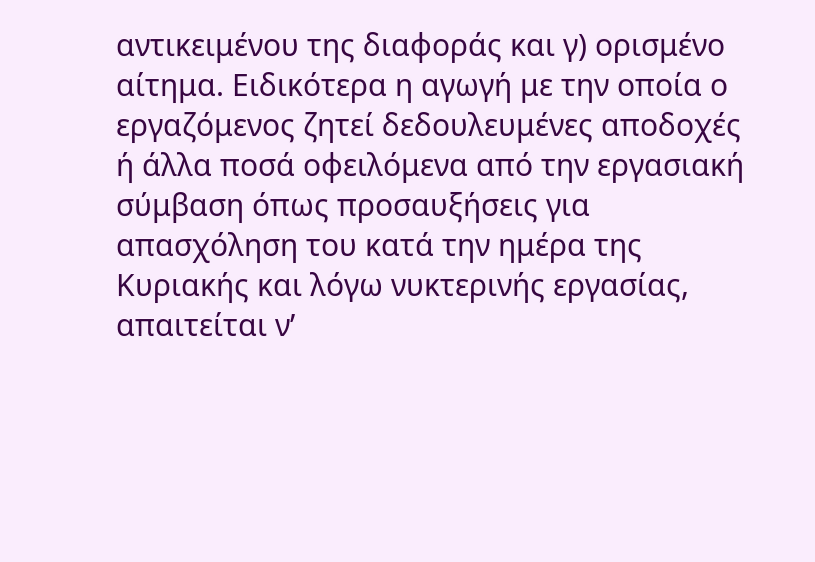αντικειμένου της διαφοράς και γ) ορισμένο αίτημα. Ειδικότερα η αγωγή με την οποία ο εργαζόμενος ζητεί δεδουλευμένες αποδοχές ή άλλα ποσά οφειλόμενα από την εργασιακή σύμβαση όπως προσαυξήσεις για απασχόληση του κατά την ημέρα της Κυριακής και λόγω νυκτερινής εργασίας, απαιτείται ν’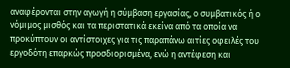αναφέρονται στην αγωγή η σύμβαση εργασίας, ο συμβατικός ή ο νόμιμος μισθός και τα περιστατικά εκείνα από τα οποία να προκύπτουν οι αντίστοιχες για τις παραπάνω αιτίες οφειλές του εργοδότη επαρκώς προσδιορισμένα, ενώ η αντέφεση και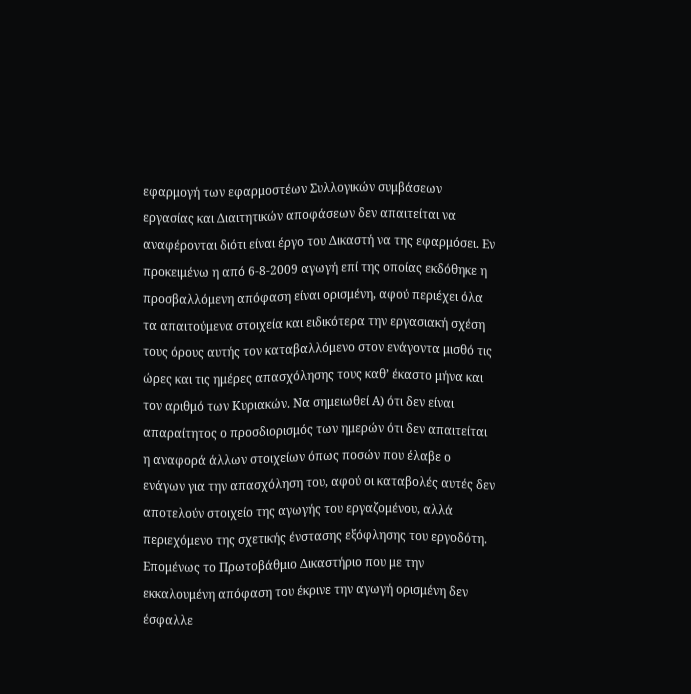εφαρμογή των εφαρμοστέων Συλλογικών συμβάσεων εργασίας και Διαιτητικών αποφάσεων δεν απαιτείται να αναφέρονται διότι είναι έργο του Δικαστή να της εφαρμόσει. Εν προκειμένω η από 6-8-2009 αγωγή επί της οποίας εκδόθηκε η προσβαλλόμενη απόφαση είναι ορισμένη, αφού περιέχει όλα τα απαιτούμενα στοιχεία και ειδικότερα την εργασιακή σχέση τους όρους αυτής τον καταβαλλόμενο στον ενάγοντα μισθό τις ώρες και τις ημέρες απασχόλησης τους καθ’ έκαστο μήνα και τον αριθμό των Κυριακών. Να σημειωθεί Α) ότι δεν είναι απαραίτητος ο προσδιορισμός των ημερών ότι δεν απαιτείται η αναφορά άλλων στοιχείων όπως ποσών που έλαβε ο ενάγων για την απασχόληση του, αφού οι καταβολές αυτές δεν αποτελούν στοιχείο της αγωγής του εργαζομένου, αλλά περιεχόμενο της σχετικής ένστασης εξόφλησης του εργοδότη. Επομένως το Πρωτοβάθμιο Δικαστήριο που με την εκκαλουμένη απόφαση του έκρινε την αγωγή ορισμένη δεν έσφαλλε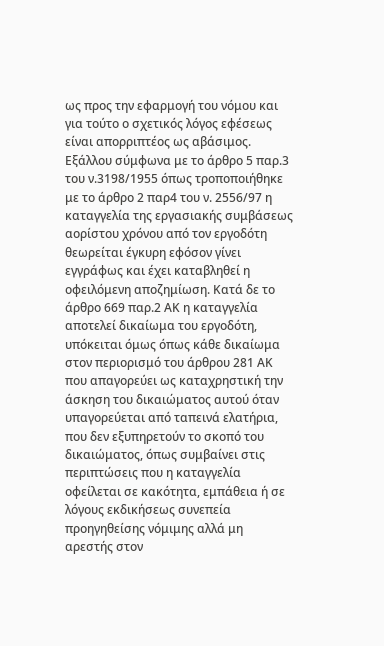ως προς την εφαρμογή του νόμου και για τούτο ο σχετικός λόγος εφέσεως είναι απορριπτέος ως αβάσιμος.
Εξάλλου σύμφωνα με το άρθρο 5 παρ.3 του ν.3198/1955 όπως τροποποιήθηκε με το άρθρο 2 παρ4 του ν. 2556/97 η καταγγελία της εργασιακής συμβάσεως αορίστου χρόνου από τον εργοδότη θεωρείται έγκυρη εφόσον γίνει εγγράφως και έχει καταβληθεί η οφειλόμενη αποζημίωση. Κατά δε το άρθρο 669 παρ.2 ΑΚ η καταγγελία αποτελεί δικαίωμα του εργοδότη, υπόκειται όμως όπως κάθε δικαίωμα στον περιορισμό του άρθρου 281 ΑΚ που απαγορεύει ως καταχρηστική την άσκηση του δικαιώματος αυτού όταν υπαγορεύεται από ταπεινά ελατήρια, που δεν εξυπηρετούν το σκοπό του δικαιώματος, όπως συμβαίνει στις περιπτώσεις που η καταγγελία οφείλεται σε κακότητα, εμπάθεια ή σε λόγους εκδικήσεως συνεπεία προηγηθείσης νόμιμης αλλά μη αρεστής στον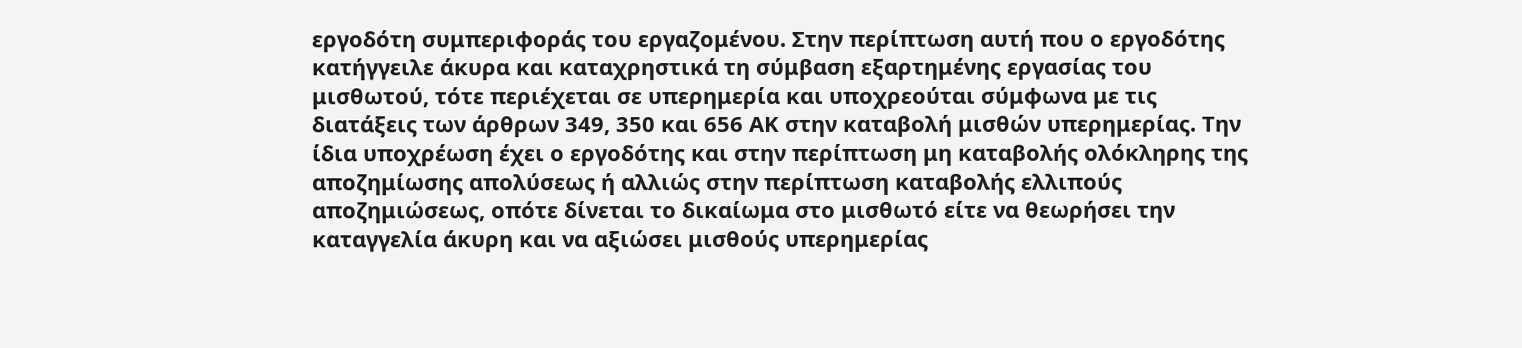εργοδότη συμπεριφοράς του εργαζομένου. Στην περίπτωση αυτή που ο εργοδότης κατήγγειλε άκυρα και καταχρηστικά τη σύμβαση εξαρτημένης εργασίας του μισθωτού, τότε περιέχεται σε υπερημερία και υποχρεούται σύμφωνα με τις διατάξεις των άρθρων 349, 350 και 656 ΑΚ στην καταβολή μισθών υπερημερίας. Την ίδια υποχρέωση έχει ο εργοδότης και στην περίπτωση μη καταβολής ολόκληρης της αποζημίωσης απολύσεως ή αλλιώς στην περίπτωση καταβολής ελλιπούς αποζημιώσεως, οπότε δίνεται το δικαίωμα στο μισθωτό είτε να θεωρήσει την καταγγελία άκυρη και να αξιώσει μισθούς υπερημερίας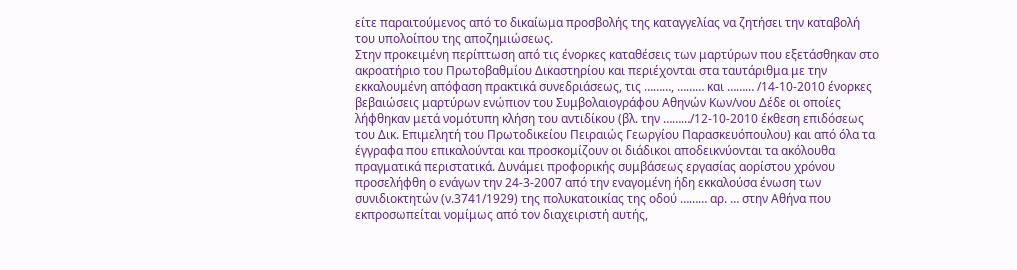είτε παραιτούμενος από το δικαίωμα προσβολής της καταγγελίας να ζητήσει την καταβολή του υπολοίπου της αποζημιώσεως.
Στην προκειμένη περίπτωση από τις ένορκες καταθέσεις των μαρτύρων που εξετάσθηκαν στο ακροατήριο του Πρωτοβαθμίου Δικαστηρίου και περιέχονται στα ταυτάριθμα με την εκκαλουμένη απόφαση πρακτικά συνεδριάσεως, τις ………, ……… και ……… /14-10-2010 ένορκες βεβαιώσεις μαρτύρων ενώπιον του Συμβολαιογράφου Αθηνών Κων/νου Δέδε οι οποίες λήφθηκαν μετά νομότυπη κλήση του αντιδίκου (βλ. την ………/12-10-2010 έκθεση επιδόσεως του Δικ. Επιμελητή του Πρωτοδικείου Πειραιώς Γεωργίου Παρασκευόπουλου) και από όλα τα έγγραφα που επικαλούνται και προσκομίζουν οι διάδικοι αποδεικνύονται τα ακόλουθα πραγματικά περιστατικά. Δυνάμει προφορικής συμβάσεως εργασίας αορίστου χρόνου προσελήφθη ο ενάγων την 24-3-2007 από την εναγομένη ήδη εκκαλούσα ένωση των συνιδιοκτητών (ν.3741/1929) της πολυκατοικίας της οδού ……… αρ. … στην Αθήνα που εκπροσωπείται νομίμως από τον διαχειριστή αυτής,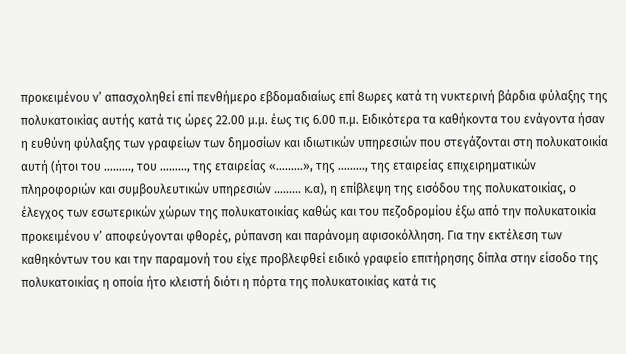προκειμένου ν’ απασχοληθεί επί πενθήμερο εβδομαδιαίως επί 8ωρες κατά τη νυκτερινή βάρδια φύλαξης της πολυκατοικίας αυτής κατά τις ώρες 22.00 μ.μ. έως τις 6.00 π.μ. Ειδικότερα τα καθήκοντα του ενάγοντα ήσαν η ευθύνη φύλαξης των γραφείων των δημοσίων και ιδιωτικών υπηρεσιών που στεγάζονται στη πολυκατοικία αυτή (ήτοι του ………, του ………, της εταιρείας «………», της ………, της εταιρείας επιχειρηματικών πληροφοριών και συμβουλευτικών υπηρεσιών ……… κ.α), η επίβλεψη της εισόδου της πολυκατοικίας, ο έλεγχος των εσωτερικών χώρων της πολυκατοικίας καθώς και του πεζοδρομίου έξω από την πολυκατοικία προκειμένου ν’ αποφεύγονται φθορές, ρύπανση και παράνομη αφισοκόλληση. Για την εκτέλεση των καθηκόντων του και την παραμονή του είχε προβλεφθεί ειδικό γραφείο επιτήρησης δίπλα στην είσοδο της πολυκατοικίας η οποία ήτο κλειστή διότι η πόρτα της πολυκατοικίας κατά τις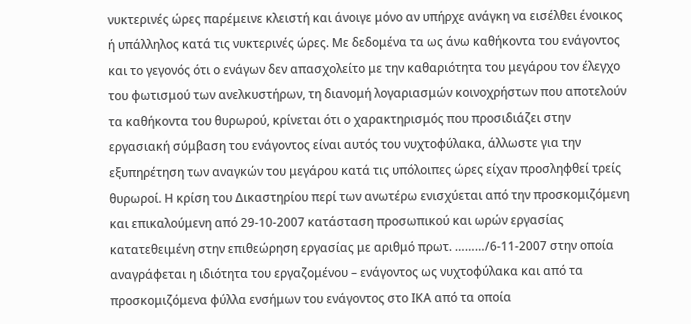νυκτερινές ώρες παρέμεινε κλειστή και άνοιγε μόνο αν υπήρχε ανάγκη να εισέλθει ένοικος ή υπάλληλος κατά τις νυκτερινές ώρες. Με δεδομένα τα ως άνω καθήκοντα του ενάγοντος και το γεγονός ότι ο ενάγων δεν απασχολείτο με την καθαριότητα του μεγάρου τον έλεγχο του φωτισμού των ανελκυστήρων, τη διανομή λογαριασμών κοινοχρήστων που αποτελούν τα καθήκοντα του θυρωρού, κρίνεται ότι ο χαρακτηρισμός που προσιδιάζει στην εργασιακή σύμβαση του ενάγοντος είναι αυτός του νυχτοφύλακα, άλλωστε για την εξυπηρέτηση των αναγκών του μεγάρου κατά τις υπόλοιπες ώρες είχαν προσληφθεί τρείς θυρωροί. Η κρίση του Δικαστηρίου περί των ανωτέρω ενισχύεται από την προσκομιζόμενη και επικαλούμενη από 29-10-2007 κατάσταση προσωπικού και ωρών εργασίας κατατεθειμένη στην επιθεώρηση εργασίας με αριθμό πρωτ. ………/6-11-2007 στην οποία αναγράφεται η ιδιότητα του εργαζομένου – ενάγοντος ως νυχτοφύλακα και από τα προσκομιζόμενα φύλλα ενσήμων του ενάγοντος στο ΙΚΑ από τα οποία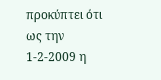προκύπτει ότι ως την 1-2-2009 η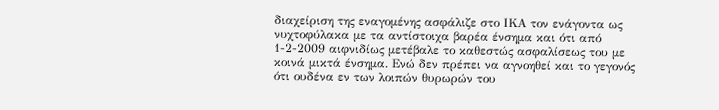διαχείριση της εναγομένης ασφάλιζε στο ΙΚΑ τον ενάγοντα ως νυχτοφύλακα με τα αντίστοιχα βαρέα ένσημα και ότι από 1-2-2009 αιφνιδίως μετέβαλε το καθεστώς ασφαλίσεως του με κοινά μικτά ένσημα. Ενώ δεν πρέπει να αγνοηθεί και το γεγονός ότι ουδένα εν των λοιπών θυρωρών του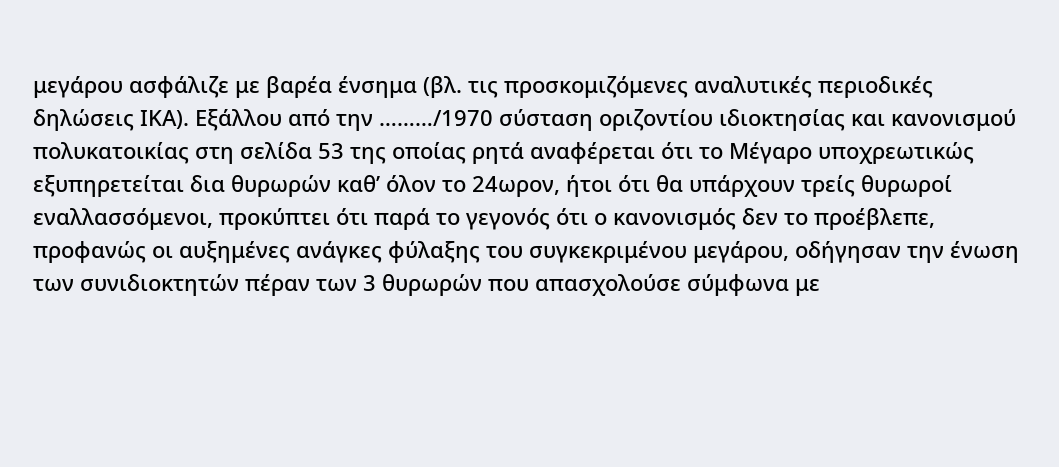μεγάρου ασφάλιζε με βαρέα ένσημα (βλ. τις προσκομιζόμενες αναλυτικές περιοδικές δηλώσεις ΙΚΑ). Εξάλλου από την ………/1970 σύσταση οριζοντίου ιδιοκτησίας και κανονισμού πολυκατοικίας στη σελίδα 53 της οποίας ρητά αναφέρεται ότι το Μέγαρο υποχρεωτικώς εξυπηρετείται δια θυρωρών καθ’ όλον το 24ωρον, ήτοι ότι θα υπάρχουν τρείς θυρωροί εναλλασσόμενοι, προκύπτει ότι παρά το γεγονός ότι ο κανονισμός δεν το προέβλεπε, προφανώς οι αυξημένες ανάγκες φύλαξης του συγκεκριμένου μεγάρου, οδήγησαν την ένωση των συνιδιοκτητών πέραν των 3 θυρωρών που απασχολούσε σύμφωνα με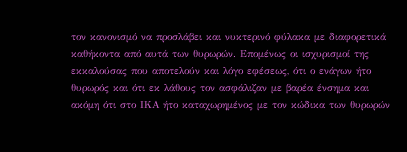τον κανονισμό να προσλάβει και νυκτερινό φύλακα με διαφορετικά καθήκοντα από αυτά των θυρωρών. Επομένως οι ισχυρισμοί της εκκαλούσας που αποτελούν και λόγο εφέσεως, ότι ο ενάγων ήτο θυρωρός και ότι εκ λάθους τον ασφάλιζαν με βαρέα ένσημα και ακόμη ότι στο ΙΚΑ ήτο καταχωρημένος με τον κώδικα των θυρωρών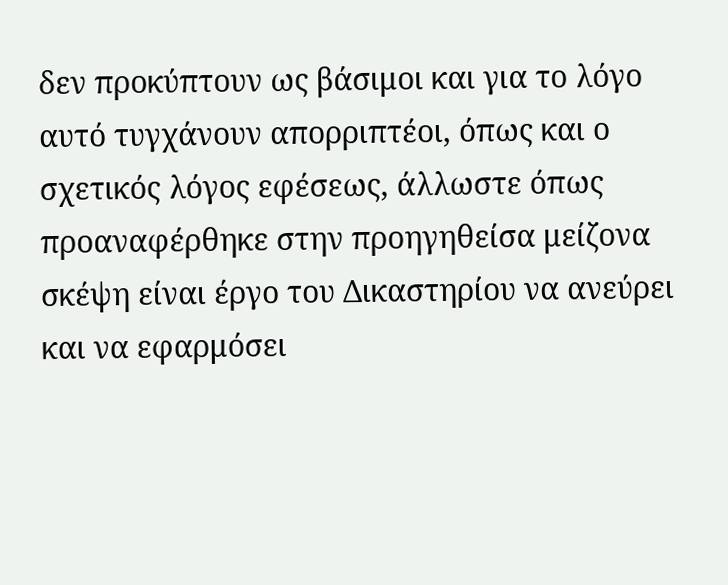δεν προκύπτουν ως βάσιμοι και για το λόγο αυτό τυγχάνουν απορριπτέοι, όπως και ο σχετικός λόγος εφέσεως, άλλωστε όπως προαναφέρθηκε στην προηγηθείσα μείζονα σκέψη είναι έργο του Δικαστηρίου να ανεύρει και να εφαρμόσει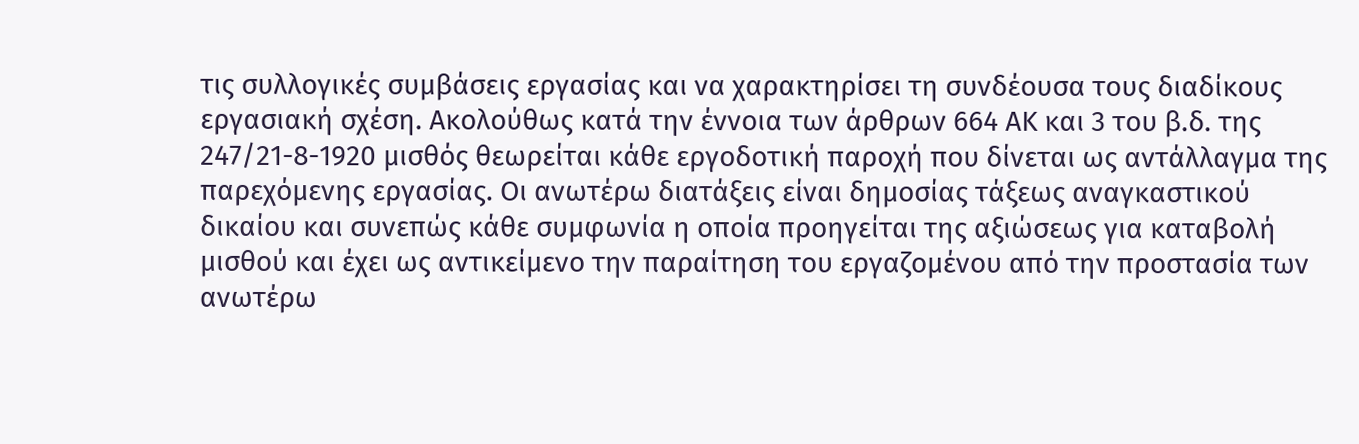τις συλλογικές συμβάσεις εργασίας και να χαρακτηρίσει τη συνδέουσα τους διαδίκους εργασιακή σχέση. Ακολούθως κατά την έννοια των άρθρων 664 ΑΚ και 3 του β.δ. της 247/21-8-1920 μισθός θεωρείται κάθε εργοδοτική παροχή που δίνεται ως αντάλλαγμα της παρεχόμενης εργασίας. Οι ανωτέρω διατάξεις είναι δημοσίας τάξεως αναγκαστικού δικαίου και συνεπώς κάθε συμφωνία η οποία προηγείται της αξιώσεως για καταβολή μισθού και έχει ως αντικείμενο την παραίτηση του εργαζομένου από την προστασία των ανωτέρω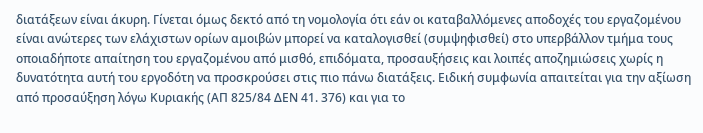διατάξεων είναι άκυρη. Γίνεται όμως δεκτό από τη νομολογία ότι εάν οι καταβαλλόμενες αποδοχές του εργαζομένου είναι ανώτερες των ελάχιστων ορίων αμοιβών μπορεί να καταλογισθεί (συμψηφισθεί) στο υπερβάλλον τμήμα τους οποιαδήποτε απαίτηση του εργαζομένου από μισθό, επιδόματα, προσαυξήσεις και λοιπές αποζημιώσεις χωρίς η δυνατότητα αυτή του εργοδότη να προσκρούσει στις πιο πάνω διατάξεις. Ειδική συμφωνία απαιτείται για την αξίωση από προσαύξηση λόγω Κυριακής (ΑΠ 825/84 ΔΕΝ 41. 376) και για το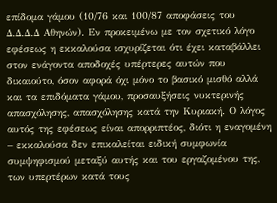επίδομα γάμου (10/76 και 100/87 αποφάσεις του Δ.Δ.Δ.Δ Αθηνών). Εν προκειμένω με τον σχετικό λόγο εφέσεως η εκκαλούσα ισχυρίζεται ότι έχει καταβάλλει στον ενάγοντα αποδοχές υπέρτερες αυτών που δικαιούτο, όσον αφορά όχι μόνο το βασικό μισθό αλλά και τα επιδόματα γάμου, προσαυξήσεις νυκτερινής απασχόλησης, απασχόλησης κατά την Κυριακή. Ο λόγος αυτός της εφέσεως είναι απορριπτέος, διότι η εναγομένη – εκκαλούσα δεν επικαλείται ειδική συμφωνία συμψηφισμού μεταξύ αυτής και του εργαζομένου της, των υπερτέρων κατά τους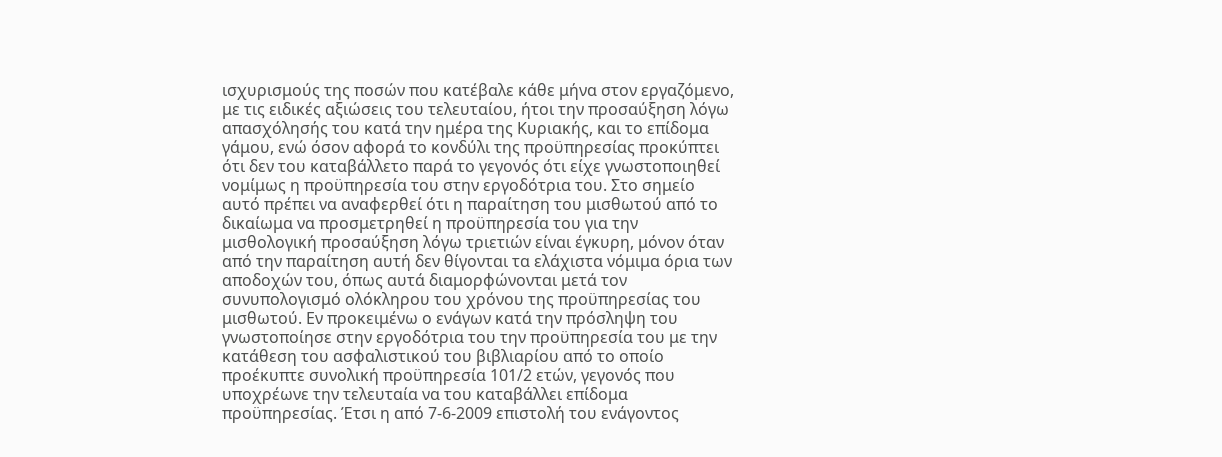ισχυρισμούς της ποσών που κατέβαλε κάθε μήνα στον εργαζόμενο, με τις ειδικές αξιώσεις του τελευταίου, ήτοι την προσαύξηση λόγω απασχόλησής του κατά την ημέρα της Κυριακής, και το επίδομα γάμου, ενώ όσον αφορά το κονδύλι της προϋπηρεσίας προκύπτει ότι δεν του καταβάλλετο παρά το γεγονός ότι είχε γνωστοποιηθεί νομίμως η προϋπηρεσία του στην εργοδότρια του. Στο σημείο αυτό πρέπει να αναφερθεί ότι η παραίτηση του μισθωτού από το δικαίωμα να προσμετρηθεί η προϋπηρεσία του για την μισθολογική προσαύξηση λόγω τριετιών είναι έγκυρη, μόνον όταν από την παραίτηση αυτή δεν θίγονται τα ελάχιστα νόμιμα όρια των αποδοχών του, όπως αυτά διαμορφώνονται μετά τον συνυπολογισμό ολόκληρου του χρόνου της προϋπηρεσίας του μισθωτού. Εν προκειμένω ο ενάγων κατά την πρόσληψη του γνωστοποίησε στην εργοδότρια του την προϋπηρεσία του με την κατάθεση του ασφαλιστικού του βιβλιαρίου από το οποίο προέκυπτε συνολική προϋπηρεσία 101/2 ετών, γεγονός που υποχρέωνε την τελευταία να του καταβάλλει επίδομα προϋπηρεσίας. Έτσι η από 7-6-2009 επιστολή του ενάγοντος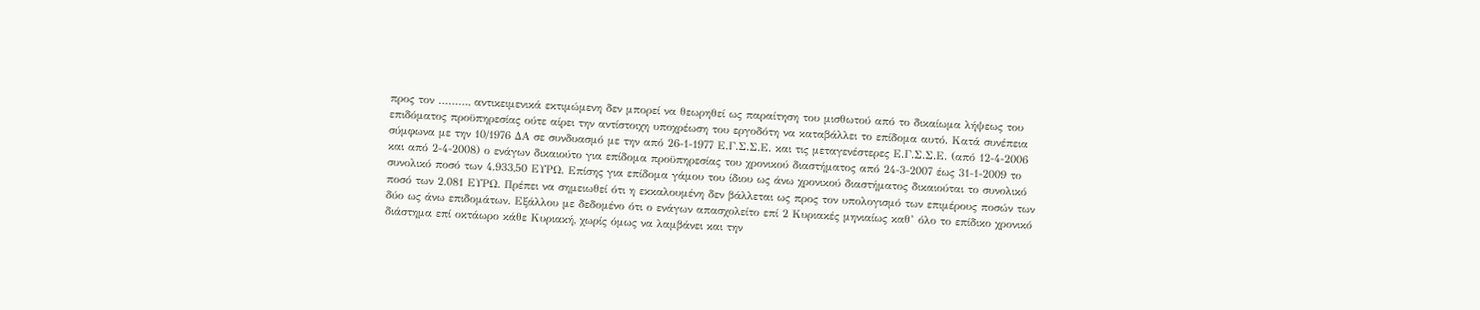προς τον ………, αντικειμενικά εκτιμώμενη δεν μπορεί να θεωρηθεί ως παραίτηση του μισθωτού από το δικαίωμα λήψεως του επιδόματος προϋπηρεσίας ούτε αίρει την αντίστοιχη υποχρέωση του εργοδότη να καταβάλλει το επίδομα αυτό. Κατά συνέπεια σύμφωνα με την 10/1976 ΔΑ σε συνδυασμό με την από 26-1-1977 Ε.Γ.Σ.Σ.Ε. και τις μεταγενέστερες Ε.Γ.Σ.Σ.Ε. (από 12-4-2006 και από 2-4-2008) ο ενάγων δικαιούτο για επίδομα προϋπηρεσίας του χρονικού διαστήματος από 24-3-2007 έως 31-1-2009 το συνολικό ποσό των 4.933,50 ΕΥΡΩ. Επίσης για επίδομα γάμου του ίδιου ως άνω χρονικού διαστήματος δικαιούται το συνολικό ποσό των 2.081 ΕΥΡΩ. Πρέπει να σημειωθεί ότι η εκκαλουμένη δεν βάλλεται ως προς τον υπολογισμό των επιμέρους ποσών των δύο ως άνω επιδομάτων. Εξάλλου με δεδομένο ότι ο ενάγων απασχολείτο επί 2 Κυριακές μηνιαίως καθ’ όλο το επίδικο χρονικό διάστημα επί οκτάωρο κάθε Κυριακή, χωρίς όμως να λαμβάνει και την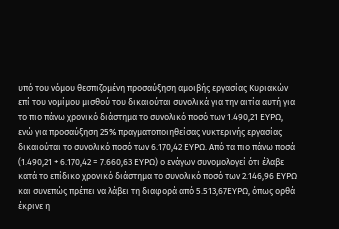υπό του νόμου θεσπιζομένη προσαύξηση αμοιβής εργασίας Κυριακών επί του νομίμου μισθού του δικαιούται συνολικά για την αιτία αυτή για το πιο πάνω χρονικό διάστημα το συνολικό ποσό των 1.490,21 ΕΥΡΩ, ενώ για προσαύξηση 25% πραγματοποιηθείσας νυκτερινής εργασίας δικαιούται το συνολικό ποσό των 6.170,42 ΕΥΡΩ. Από τα πιο πάνω ποσά (1.490,21 + 6.170,42 = 7.660,63 ΕΥΡΩ) ο ενάγων συνομολογεί ότι έλαβε κατά το επίδικο χρονικό διάστημα το συνολικό ποσό των 2.146,96 ΕΥΡΩ και συνεπώς πρέπει να λάβει τη διαφορά από 5.513,67ΕΥΡΩ, όπως ορθά έκρινε η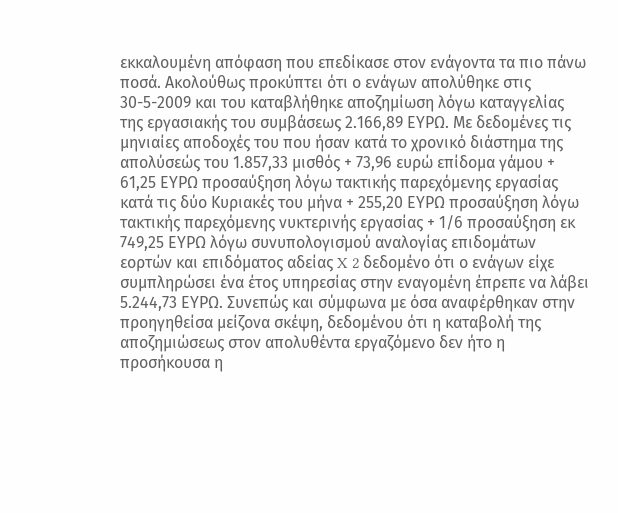εκκαλουμένη απόφαση που επεδίκασε στον ενάγοντα τα πιο πάνω ποσά. Ακολούθως προκύπτει ότι ο ενάγων απολύθηκε στις 30-5-2009 και του καταβλήθηκε αποζημίωση λόγω καταγγελίας της εργασιακής του συμβάσεως 2.166,89 ΕΥΡΩ. Με δεδομένες τις μηνιαίες αποδοχές του που ήσαν κατά το χρονικό διάστημα της απολύσεώς του 1.857,33 μισθός + 73,96 ευρώ επίδομα γάμου + 61,25 ΕΥΡΩ προσαύξηση λόγω τακτικής παρεχόμενης εργασίας κατά τις δύο Κυριακές του μήνα + 255,20 ΕΥΡΩ προσαύξηση λόγω τακτικής παρεχόμενης νυκτερινής εργασίας + 1/6 προσαύξηση εκ 749,25 ΕΥΡΩ λόγω συνυπολογισμού αναλογίας επιδομάτων εορτών και επιδόματος αδείας X 2 δεδομένο ότι ο ενάγων είχε συμπληρώσει ένα έτος υπηρεσίας στην εναγομένη έπρεπε να λάβει 5.244,73 ΕΥΡΩ. Συνεπώς και σύμφωνα με όσα αναφέρθηκαν στην προηγηθείσα μείζονα σκέψη, δεδομένου ότι η καταβολή της αποζημιώσεως στον απολυθέντα εργαζόμενο δεν ήτο η προσήκουσα η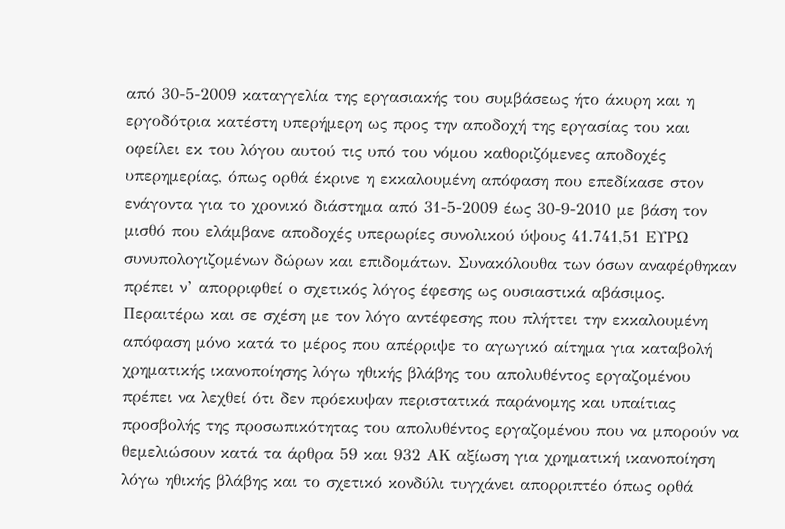από 30-5-2009 καταγγελία της εργασιακής του συμβάσεως ήτο άκυρη και η εργοδότρια κατέστη υπερήμερη ως προς την αποδοχή της εργασίας του και οφείλει εκ του λόγου αυτού τις υπό του νόμου καθοριζόμενες αποδοχές υπερημερίας, όπως ορθά έκρινε η εκκαλουμένη απόφαση που επεδίκασε στον ενάγοντα για το χρονικό διάστημα από 31-5-2009 έως 30-9-2010 με βάση τον μισθό που ελάμβανε αποδοχές υπερωρίες συνολικού ύψους 41.741,51 ΕΥΡΩ συνυπολογιζομένων δώρων και επιδομάτων. Συνακόλουθα των όσων αναφέρθηκαν πρέπει ν’ απορριφθεί ο σχετικός λόγος έφεσης ως ουσιαστικά αβάσιμος. Περαιτέρω και σε σχέση με τον λόγο αντέφεσης που πλήττει την εκκαλουμένη απόφαση μόνο κατά το μέρος που απέρριψε το αγωγικό αίτημα για καταβολή χρηματικής ικανοποίησης λόγω ηθικής βλάβης του απολυθέντος εργαζομένου πρέπει να λεχθεί ότι δεν πρόεκυψαν περιστατικά παράνομης και υπαίτιας προσβολής της προσωπικότητας του απολυθέντος εργαζομένου που να μπορούν να θεμελιώσουν κατά τα άρθρα 59 και 932 ΑΚ αξίωση για χρηματική ικανοποίηση λόγω ηθικής βλάβης και το σχετικό κονδύλι τυγχάνει απορριπτέο όπως ορθά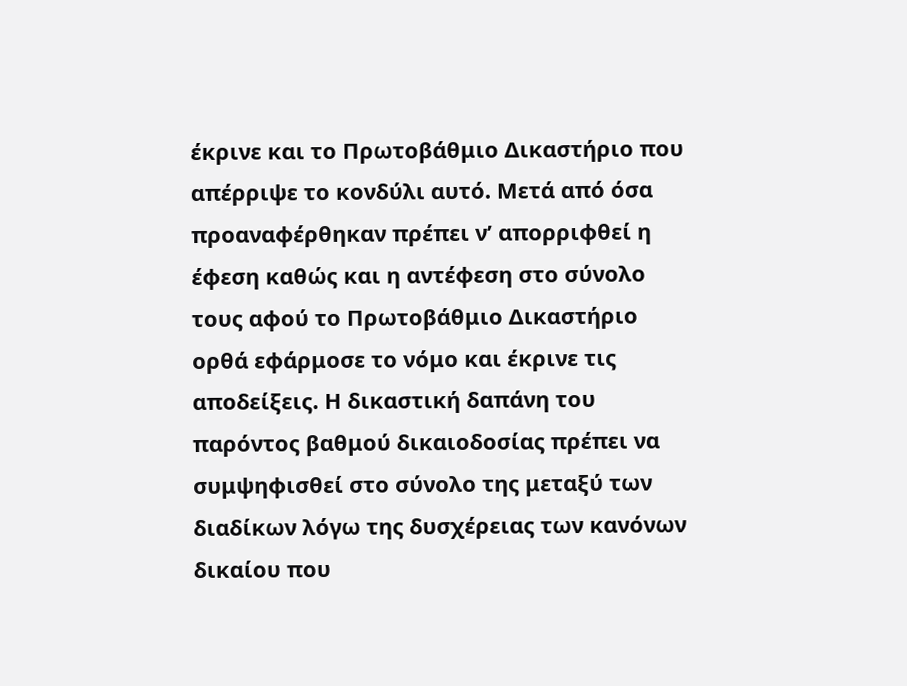έκρινε και το Πρωτοβάθμιο Δικαστήριο που απέρριψε το κονδύλι αυτό. Μετά από όσα προαναφέρθηκαν πρέπει ν’ απορριφθεί η έφεση καθώς και η αντέφεση στο σύνολο τους αφού το Πρωτοβάθμιο Δικαστήριο ορθά εφάρμοσε το νόμο και έκρινε τις αποδείξεις. Η δικαστική δαπάνη του παρόντος βαθμού δικαιοδοσίας πρέπει να συμψηφισθεί στο σύνολο της μεταξύ των διαδίκων λόγω της δυσχέρειας των κανόνων δικαίου που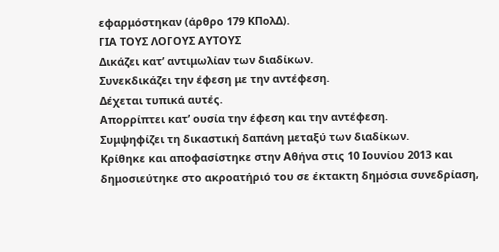εφαρμόστηκαν (άρθρο 179 ΚΠολΔ).
ΓΙΑ ΤΟΥΣ ΛΟΓΟΥΣ ΑΥΤΟΥΣ
Δικάζει κατ’ αντιμωλίαν των διαδίκων.
Συνεκδικάζει την έφεση με την αντέφεση.
Δέχεται τυπικά αυτές.
Απορρίπτει κατ’ ουσία την έφεση και την αντέφεση.
Συμψηφίζει τη δικαστική δαπάνη μεταξύ των διαδίκων.
Κρίθηκε και αποφασίστηκε στην Αθήνα στις 10 Ιουνίου 2013 και δημοσιεύτηκε στο ακροατήριό του σε έκτακτη δημόσια συνεδρίαση,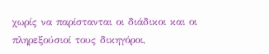χωρίς να παρίστανται οι διάδικοι και οι πληρεξούσιοί τους δικηγόροι,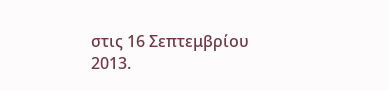στις 16 Σεπτεμβρίου 2013.